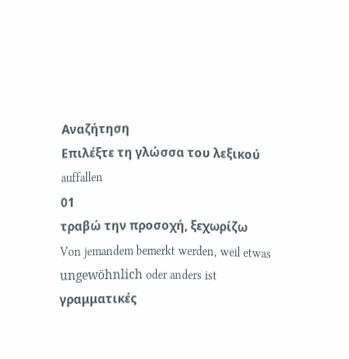Αναζήτηση
Επιλέξτε τη γλώσσα του λεξικού
auffallen
01
τραβώ την προσοχή, ξεχωρίζω
Von jemandem bemerkt werden, weil etwas ungewöhnlich oder anders ist
γραμματικές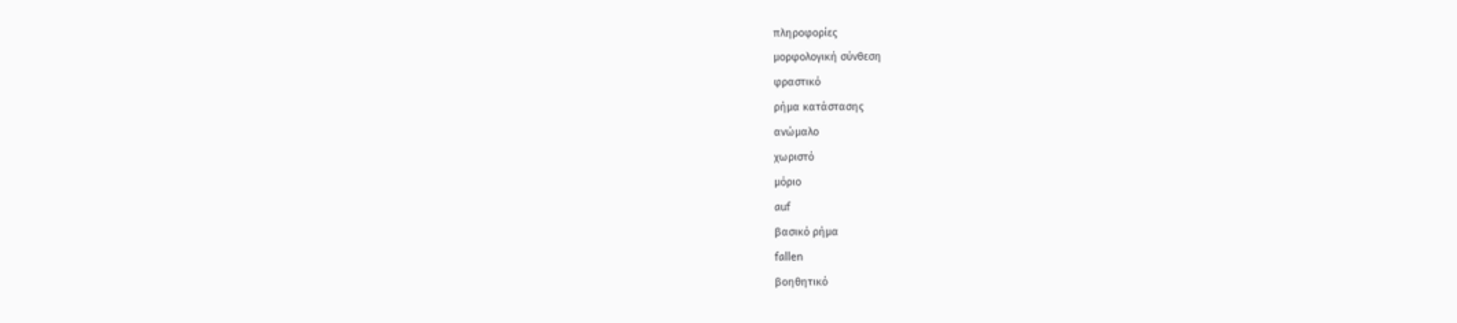πληροφορίες
μορφολογική σύνθεση
φραστικό
ρήμα κατάστασης
ανώμαλο
χωριστό
μόριο
auf
βασικό ρήμα
fallen
βοηθητικό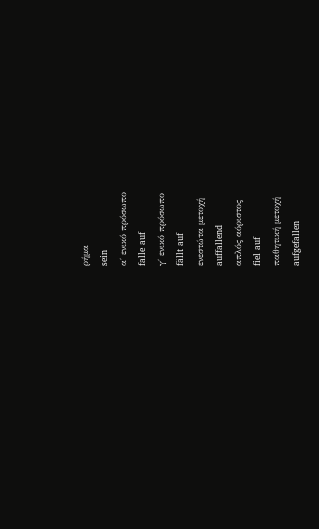ρήμα
sein
α΄ ενικό πρόσωπο
falle auf
γ΄ ενικό πρόσωπο
fällt auf
ενεστώτα μετοχή
auffallend
απλός αόριστος
fiel auf
παθητική μετοχή
aufgefallen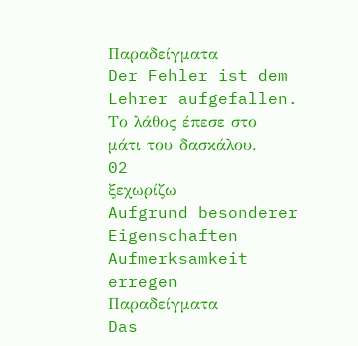Παραδείγματα
Der Fehler ist dem Lehrer aufgefallen.
Το λάθος έπεσε στο μάτι του δασκάλου.
02
ξεχωρίζω
Aufgrund besonderer Eigenschaften Aufmerksamkeit erregen
Παραδείγματα
Das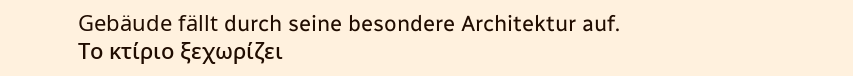Gebäude fällt durch seine besondere Architektur auf.
Το κτίριο ξεχωρίζει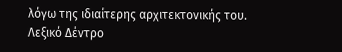λόγω της ιδιαίτερης αρχιτεκτονικής του.
Λεξικό Δέντρο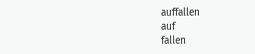auffallen
auf
fallen